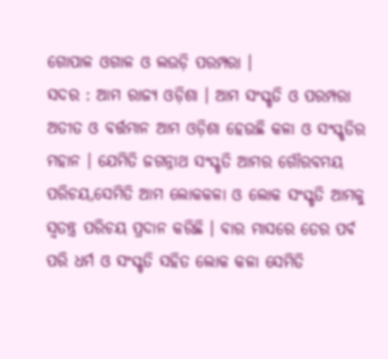ଗୋପାଳ ଓଗାଳ ଓ ଲଉଡ଼ି ପରମ୍ପରା ।
ସଦର : ଆମ ରାଜ୍ୟ ଓଡ଼ିଶା । ଆମ ସଂସ୍କୃତି ଓ ପରମ୍ପରା ଅତୀତ ଓ ବର୍ତ୍ତମାନ ଆମ ଓଡ଼ିଶା ହେଉଛି କଳା ଓ ସଂସ୍କୃତିର ମହାନ । ଯେମିତି ଜଗନ୍ନାଥ ସଂସ୍କୃତି ଆମର ଗୌରବମୟ ପରିଚୟ,ସେମିତି ଆମ ଲୋକକଳା ଓ ଲୋକ ସଂସ୍କୃତି ଆମକୁ ସ୍ଵତନ୍ତ୍ର ପରିଚୟ ପ୍ରଦାନ କରିଛି । ବାର ମାସରେ ତେର ପର୍ବ ପରି ଧର୍ମ ଓ ସଂସ୍କୃତି ସହିତ ଲୋକ କଳା ସେମିତି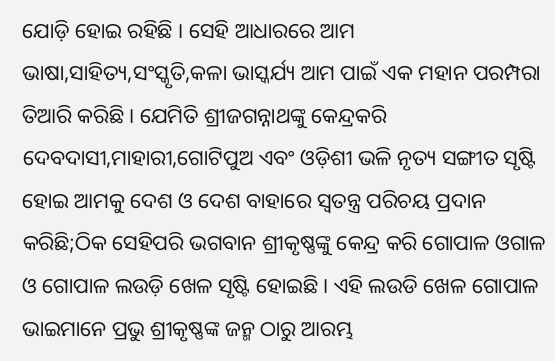ଯୋଡ଼ି ହୋଇ ରହିଛି । ସେହି ଆଧାରରେ ଆମ ଭାଷା,ସାହିତ୍ୟ,ସଂସ୍କୃତି,କଳା ଭାସ୍କର୍ଯ୍ୟ ଆମ ପାଇଁ ଏକ ମହାନ ପରମ୍ପରା ତିଆରି କରିଛି । ଯେମିତି ଶ୍ରୀଜଗନ୍ନାଥଙ୍କୁ କେନ୍ଦ୍ରକରି ଦେବଦାସୀ,ମାହାରୀ,ଗୋଟିପୁଅ ଏବଂ ଓଡ଼ିଶୀ ଭଳି ନୃତ୍ୟ ସଙ୍ଗୀତ ସୃଷ୍ଟି ହୋଇ ଆମକୁ ଦେଶ ଓ ଦେଶ ବାହାରେ ସ୍ୱତନ୍ତ୍ର ପରିଚୟ ପ୍ରଦାନ କରିଛି;ଠିକ ସେହିପରି ଭଗବାନ ଶ୍ରୀକୃଷ୍ଣଙ୍କୁ କେନ୍ଦ୍ର କରି ଗୋପାଳ ଓଗାଳ ଓ ଗୋପାଳ ଲଉଡ଼ି ଖେଳ ସୃଷ୍ଟି ହୋଇଛି । ଏହି ଲଉଡି ଖେଳ ଗୋପାଳ ଭାଇମାନେ ପ୍ରଭୁ ଶ୍ରୀକୃଷ୍ଣଙ୍କ ଜନ୍ମ ଠାରୁ ଆରମ୍ଭ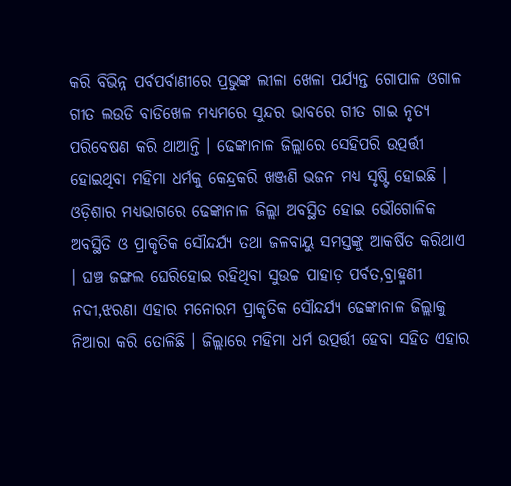କରି ବିଭିନ୍ନ ପର୍ବପର୍ବାଣୀରେ ପ୍ରଭୁଙ୍କ ଲୀଳା ଖେଳା ପର୍ଯ୍ୟନ୍ତ ଗୋପାଳ ଓଗାଳ ଗୀତ ଲଉଡି ବାଡିଖେଳ ମଧ୍ୟମରେ ସୁନ୍ଦର ଭାବରେ ଗୀତ ଗାଇ ନୃତ୍ୟ ପରିବେଷଣ କରି ଥାଆନ୍ତି । ଢେଙ୍କାନାଳ ଜିଲ୍ଲାରେ ସେହିପରି ଉତ୍ପର୍ତ୍ତୀ ହୋଇଥିବା ମହିମା ଧର୍ମକୁ କେନ୍ଦ୍ରକରି ଖଞ୍ଜଣି ଭଜନ ମଧ୍ୟ ସୃଷ୍ଟି ହୋଇଛି । ଓଡ଼ିଶାର ମଧ୍ୟଭାଗରେ ଢେଙ୍କାନାଳ ଜିଲ୍ଲା ଅବସ୍ଥିତ ହୋଇ ଭୌଗୋଳିକ ଅବସ୍ଥିତି ଓ ପ୍ରାକୃତିକ ସୌନ୍ଦର୍ଯ୍ୟ ତଥା ଜଳବାୟୁ ସମସ୍ତଙ୍କୁ ଆକର୍ଷିତ କରିଥାଏ । ଘଞ୍ଚ ଜଙ୍ଗଲ ଘେରିହୋଇ ରହିଥିବା ସୁଉଚ୍ଚ ପାହାଡ଼ ପର୍ବତ,ବ୍ରାହ୍ମଣୀ ନଦୀ,ଝରଣା ଏହାର ମନୋରମ ପ୍ରାକୃତିକ ସୌନ୍ଦର୍ଯ୍ୟ ଢେଙ୍କାନାଳ ଜିଲ୍ଲାକୁ ନିଆରା କରି ତୋଳିଛି । ଜିଲ୍ଲାରେ ମହିମା ଧର୍ମ ଉତ୍ପର୍ତ୍ତୀ ହେବା ସହିତ ଏହାର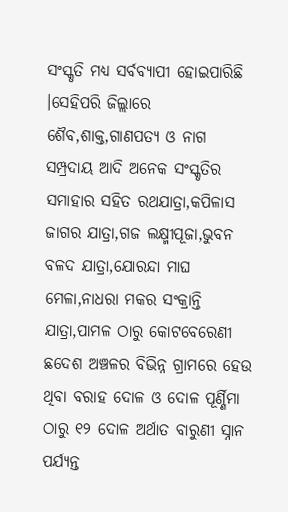ସଂସ୍କୃତି ମଧ୍ୟ ସର୍ବବ୍ୟାପୀ ହୋଇପାରିଛି ।ସେହିପରି ଜିଲ୍ଲାରେ ଶୈବ,ଶାକ୍ତ,ଗାଣପତ୍ୟ ଓ ନାଗ ସମ୍ପ୍ରଦାୟ ଆଦି ଅନେକ ସଂସ୍କୃତିର ସମାହାର ସହିତ ରଥଯାତ୍ରା,କପିଳାସ ଜାଗର ଯାତ୍ରା,ଗଜ ଲକ୍ଷ୍ମୀପୂଜା,ଭୁବନ ବଳଦ ଯାତ୍ରା,ଯୋରନ୍ଦା ମାଘ ମେଳା,ନାଧରା ମକର ସଂକ୍ରାନ୍ତି ଯାତ୍ରା,ପାମଳ ଠାରୁ କୋଟବେରେଣୀ ଛଦେଶ ଅଞ୍ଚଳର ବିଭିନ୍ନ ଗ୍ରାମରେ ହେଉ ଥିବା ବରାହ ଦୋଳ ଓ ଦୋଳ ପୂର୍ଣ୍ଣିମା ଠାରୁ ୧୨ ଦୋଳ ଅର୍ଥାତ ବାରୁଣୀ ସ୍ନାନ ପର୍ଯ୍ୟନ୍ତ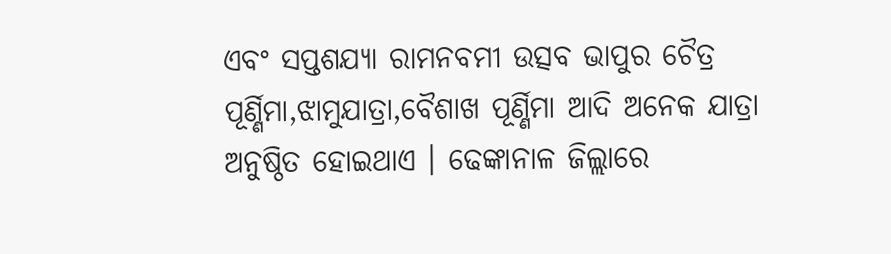ଏବଂ ସପ୍ତଶଯ୍ୟା ରାମନବମୀ ଉତ୍ସବ ଭାପୁର ଚୈତ୍ର ପୂର୍ଣ୍ଣିମା,ଝାମୁଯାତ୍ରା,ବୈଶାଖ ପୂର୍ଣ୍ଣିମା ଆଦି ଅନେକ ଯାତ୍ରା ଅନୁଷ୍ଠିତ ହୋଇଥାଏ । ଢେଙ୍କାନାଳ ଜିଲ୍ଲାରେ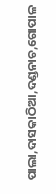ପାଲା,ଦାସକାଠିଆ,ଦଣ୍ଡନାଚ,ଗୋପାଳ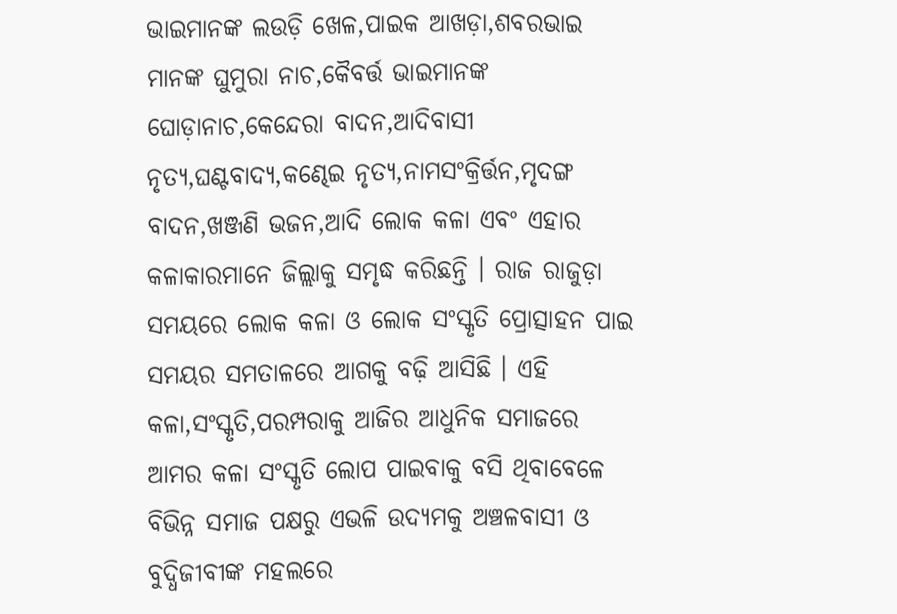ଭାଇମାନଙ୍କ ଲଉଡ଼ି ଖେଳ,ପାଇକ ଆଖଡ଼ା,ଶବରଭାଇ ମାନଙ୍କ ଘୁମୁରା ନାଚ,କୈବର୍ତ୍ତ ଭାଇମାନଙ୍କ ଘୋଡ଼ାନାଚ,କେନ୍ଦେରା ବାଦନ,ଆଦିବାସୀ ନୃତ୍ୟ,ଘଣ୍ଟବାଦ୍ୟ,କଣ୍ଢେଇ ନୃତ୍ୟ,ନାମସଂକ୍ରିର୍ତ୍ତନ,ମୃଦଙ୍ଗ ବାଦନ,ଖଞ୍ଜଣି ଭଜନ,ଆଦି ଲୋକ କଳା ଏବଂ ଏହାର କଳାକାରମାନେ ଜିଲ୍ଲାକୁ ସମୃଦ୍ଧ କରିଛନ୍ତି । ରାଜ ରାଜୁଡ଼ା ସମୟରେ ଲୋକ କଳା ଓ ଲୋକ ସଂସ୍କୃତି ପ୍ରୋତ୍ସାହନ ପାଇ ସମୟର ସମତାଳରେ ଆଗକୁ ବଢ଼ି ଆସିଛି । ଏହି କଳା,ସଂସ୍କୃତି,ପରମ୍ପରାକୁ ଆଜିର ଆଧୁନିକ ସମାଜରେ ଆମର କଳା ସଂସ୍କୃତି ଲୋପ ପାଇବାକୁ ବସି ଥିବାବେଳେ ବିଭିନ୍ନ ସମାଜ ପକ୍ଷରୁ ଏଭଳି ଉଦ୍ୟମକୁ ଅଞ୍ଚଳବାସୀ ଓ ବୁଦ୍ଧିଜୀବୀଙ୍କ ମହଲରେ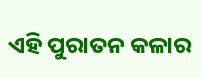ଏହି ପୁରାତନ କଳାର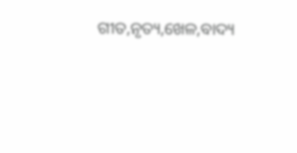ଗୀତ,ନୃତ୍ୟ,ଖେଳ,ବାଦ୍ୟ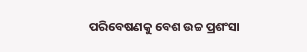ପରିବେଷଣକୁ ବେଶ ଉଚ୍ଚ ପ୍ରଶଂସା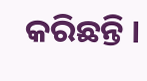କରିଛନ୍ତି ।